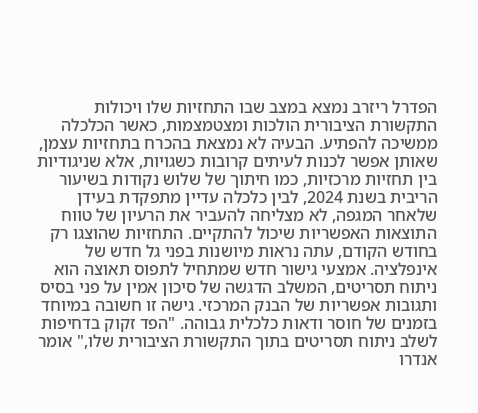הפדרל ריזרב נמצא במצב שבו התחזיות שלו ויכולות התקשורת הציבורית הולכות ומצטמצמות, כאשר הכלכלה ממשיכה להפתיע. הבעיה לא נמצאת בהכרח בתחזיות עצמן, שאותן אפשר לכנות לעיתים קרובות כשגויות, אלא שניגודיות בין תחזיות מרכזיות, כמו חיתוך של שלוש נקודות בשיעור הריבית בשנת 2024, לבין כלכלה עדיין מתפקדת בעידן שלאחר המגפה, לא מצליחה להעביר את הרעיון של טווח התוצאות האפשריות שיכול להתקיים. התחזיות שהוצגו רק בחודש הקודם, עתה נראות מיושנות בפני גל חדש של אינפלציה. אמצעי גישור חדש שמתחיל לתפוס תאוצה הוא ניתוח תסריטים, המשלב הדגשה של סיכון אמין על פני בסיס ותגובות אפשריות של הבנק המרכזי. גישה זו חשובה במיוחד בזמנים של חוסר ודאות כלכלית גבוהה. "הפד זקוק בדחיפות לשלב ניתוח תסריטים בתוך התקשורת הציבורית שלו," אומר אנדרו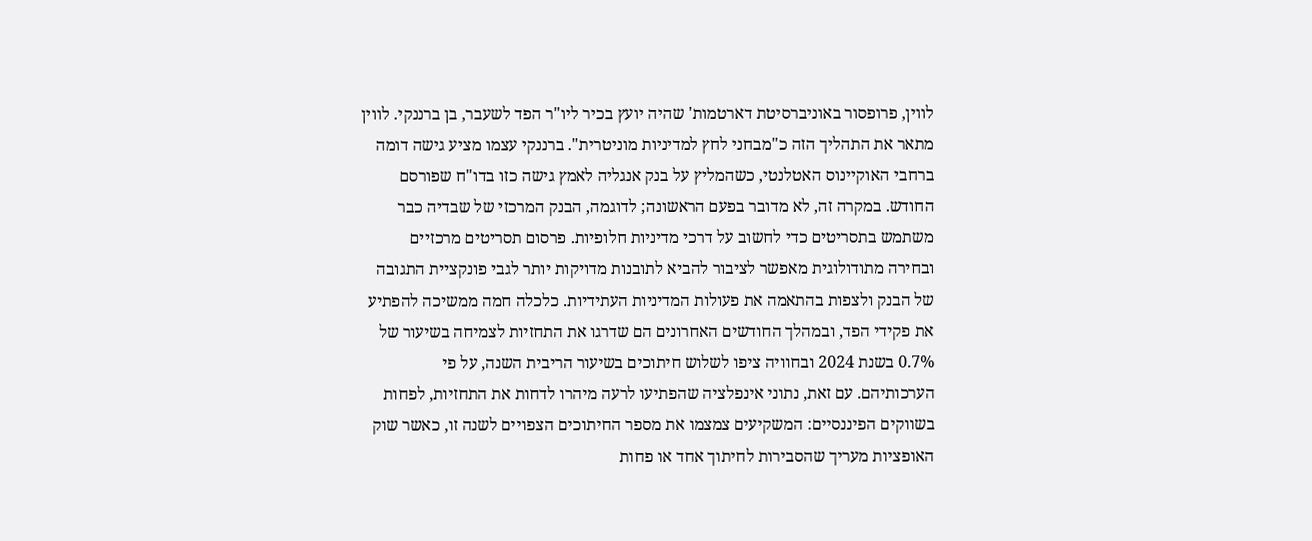לווין, פרופסור באוניברסיטת דארטמות' שהיה יועץ בכיר ליו"ר הפד לשעבר, בן ברננקי. לווין מתאר את התהליך הזה כ"מבחני לחץ למדיניות מוניטרית". ברננקי עצמו מציע גישה דומה ברחבי האוקיינוס האטלנטי, כשהמליץ על בנק אנגליה לאמץ גישה כזו בדו"ח שפורסם החודש. במקרה זה, לא מדובר בפעם הראשונה; לדוגמה, הבנק המרכזי של שבדיה כבר משתמש בתסריטים כדי לחשוב על דרכי מדיניות חלופיות. פרסום תסריטים מרכזיים ובחירה מתודולוגית מאפשר לציבור להביא לתובנות מדויקות יותר לגבי פונקציית התגובה של הבנק ולצפות בהתאמה את פעולות המדיניות העתידיות. כלכלה חמה ממשיכה להפתיע את פקידי הפד, ובמהלך החודשים האחרונים הם שדרגו את התחזיות לצמיחה בשיעור של 0.7% בשנת 2024 ובחוויה ציפו לשלוש חיתוכים בשיעור הריבית השנה, על פי הערכותיהם. עם זאת, נתוני אינפלציה שהפתיעו לרעה מיהרו לדחות את התחזיות, לפחות בשווקים הפיננסיים: המשקיעים צמצמו את מספר החיתוכים הצפויים לשנה זו, כאשר שוק האופציות מעריך שהסבירות לחיתוך אחד או פחות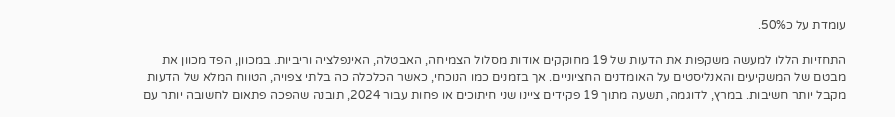עומדת על כ50%.

התחזיות הללו למעשה משקפות את הדעות של 19 מחוקקים אודות מסלול הצמיחה, האבטלה, האינפלציה וריביות. במכוון, הפד מכוון את מבטם של המשקיעים והאנליסטים על האומדנים החציוניים. אך בזמנים כמו הנוכחי, כאשר הכלכלה כה בלתי צפויה, הטווח המלא של הדעות מקבל יותר חשיבות. במרץ, לדוגמה, תשעה מתוך 19 פקידים ציינו שני חיתוכים או פחות עבור 2024, תובנה שהפכה פתאום לחשובה יותר עם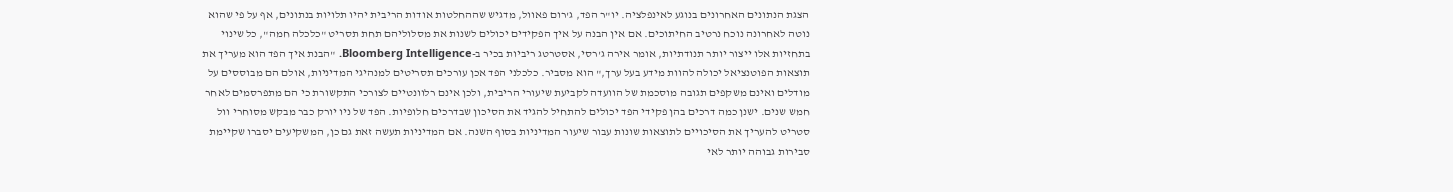הצגת הנתונים האחרונים בנוגע לאינפלציה. יו"ר הפד, ג'רום פאוול, מדגיש שההחלטות אודות הריבית יהיו תלויות בנתונים, אף על פי שהוא נוטה לאחרונה נוכח נרטיב החיתוכים. אם אין הבנה על איך הפקידים יכולים לשנות את מסלוליהם תחת תסריט "כלכלה חמה", כל שינוי בתחזיות אלו ייצור יותר תנודתיות, אומר אירה ג'רסי, אסטרטג ריביות בכיר ב-Bloomberg Intelligence. "הבנת איך הפד הוא מעריך את תוצאות הפוטנציאל יכולה להוות מידע בעל ערך," הוא מסביר. כלכלני הפד אכן עורכים תסריטים למנהיגי המדיניות, אולם הם מבוססים על מודלים ואינם משקפים תגובה מוסכמת של הוועדה לקביעת שיעורי הריבית, ולכן אינם רלוונטיים לצורכי התקשורת כי הם מתפרסמים לאחר חמש שנים. ישנן כמה דרכים בהן פקידי הפד יכולים להתחיל להגיד את הסיכון שבדרכים חלופיות. הפד של ניו יורק כבר מבקש מסוחרי וול סטריט להעריך את הסיכויים לתוצאות שונות עבור שיעור המדיניות בסוף השנה. אם המדיניות תעשה זאת גם כן, המשקיעים יסברו שקיימת סבירות גבוהה יותר לאי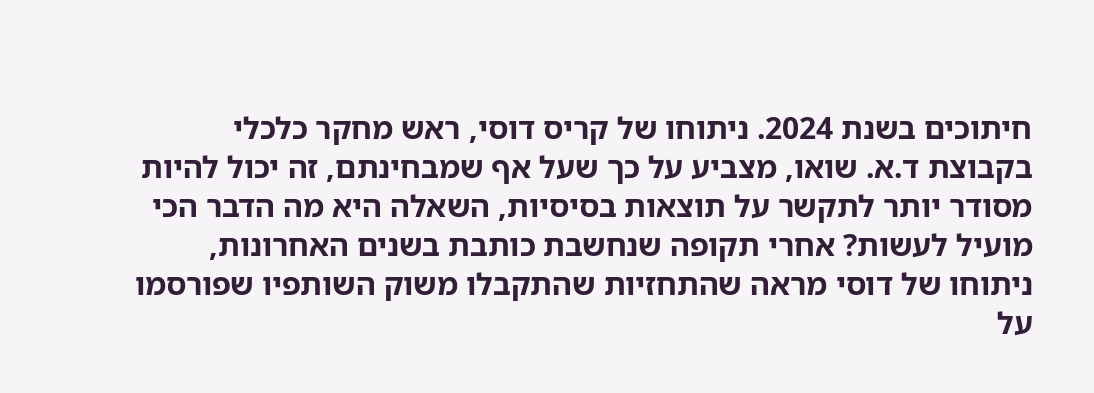חיתוכים בשנת 2024. ניתוחו של קריס דוסי, ראש מחקר כלכלי בקבוצת ד.א. שואו, מצביע על כך שעל אף שמבחינתם, זה יכול להיות מסודר יותר לתקשר על תוצאות בסיסיות, השאלה היא מה הדבר הכי מועיל לעשות? אחרי תקופה שנחשבת כותבת בשנים האחרונות, ניתוחו של דוסי מראה שהתחזיות שהתקבלו משוק השותפיו שפורסמו על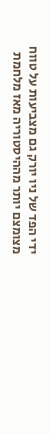ידי הפד של ניו יורק גם מצביעות על טווח מצומצם יותר מההיסטוריה מאז מלחמת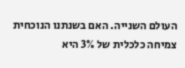העולם השנייה. האם בשנתנו הנוכחית צמיחה כלכלית של 3% היא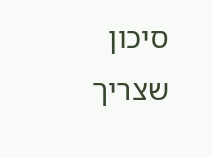סיכון שצריך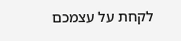לקחת על עצמכם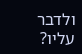ולדבר עליו?